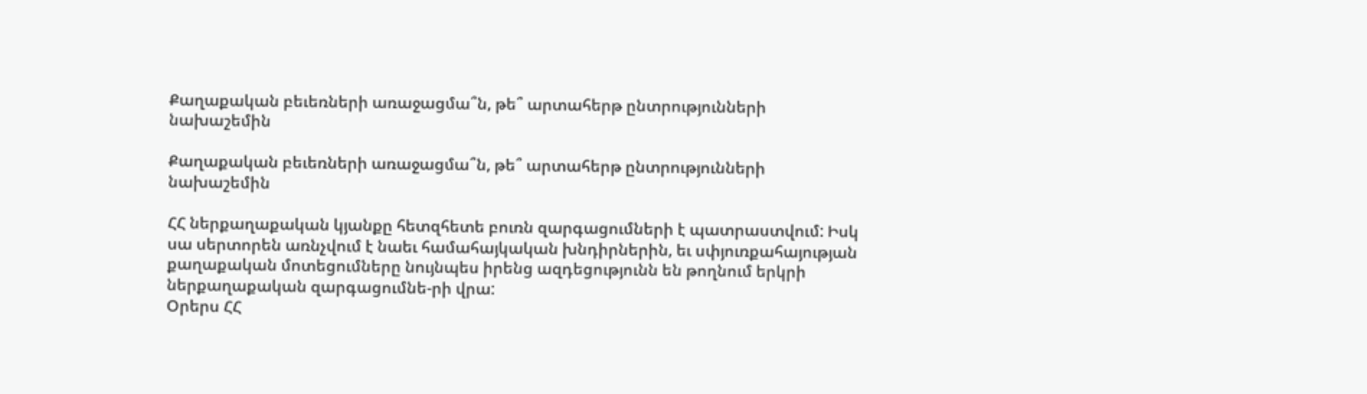Քաղաքական բեւեռների առաջացմա՞ն, թե՞ արտահերթ ընտրությունների նախաշեմին

Քաղաքական բեւեռների առաջացմա՞ն, թե՞ արտահերթ ընտրությունների նախաշեմին

ՀՀ ներքաղաքական կյանքը հետզհետե բուռն զարգացումների է պատրաստվում: Իսկ սա սերտորեն առնչվում է նաեւ համահայկական խնդիրներին, եւ սփյուռքահայության քաղաքական մոտեցումները նույնպես իրենց ազդեցությունն են թողնում երկրի ներքաղաքական զարգացումնե-րի վրա:
Օրերս ՀՀ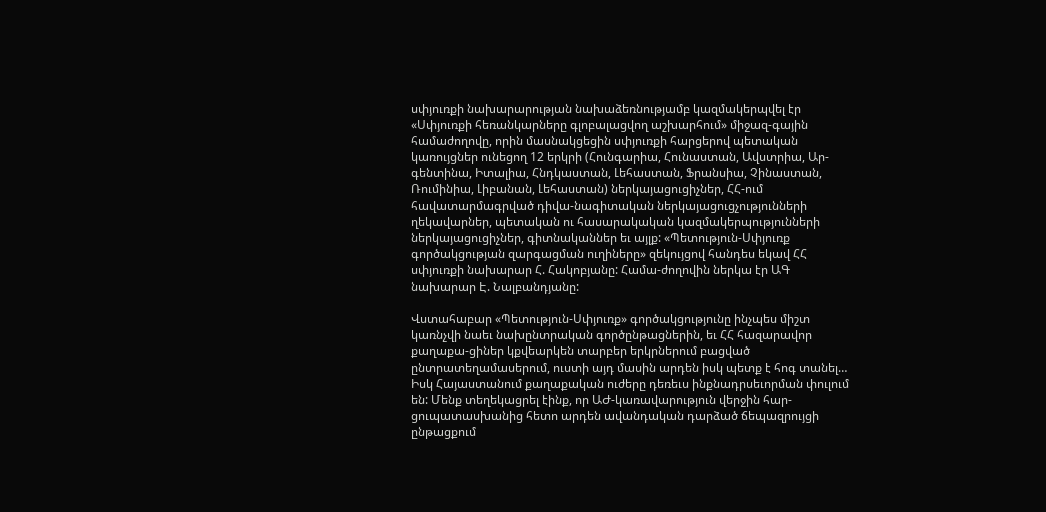սփյուռքի նախարարության նախաձեռնությամբ կազմակերպվել էր «Սփյուռքի հեռանկարները գլոբալացվող աշխարհում» միջազ-գային համաժողովը, որին մասնակցեցին սփյուռքի հարցերով պետական կառույցներ ունեցող 12 երկրի (Հունգարիա, Հունաստան, Ավստրիա, Ար-գենտինա, Իտալիա, Հնդկաստան, Լեհաստան, Ֆրանսիա, Չինաստան, Ռումինիա, Լիբանան, Լեհաստան) ներկայացուցիչներ, ՀՀ-ում հավատարմագրված դիվա-նագիտական ներկայացուցչությունների ղեկավարներ, պետական ու հասարակական կազմակերպությունների ներկայացուցիչներ, գիտնականներ եւ այլք: «Պետություն-Սփյուռք գործակցության զարգացման ուղիները» զեկույցով հանդես եկավ ՀՀ սփյուռքի նախարար Հ. Հակոբյանը: Համա-ժողովին ներկա էր ԱԳ նախարար Է. Նալբանդյանը:

Վստահաբար «Պետություն-Սփյուռք» գործակցությունը ինչպես միշտ կառնչվի նաեւ նախընտրական գործընթացներին, եւ ՀՀ հազարավոր քաղաքա-ցիներ կքվեարկեն տարբեր երկրներում բացված ընտրատեղամասերում, ուստի այդ մասին արդեն իսկ պետք է հոգ տանել…
Իսկ Հայաստանում քաղաքական ուժերը դեռեւս ինքնադրսեւորման փուլում են: Մենք տեղեկացրել էինք, որ ԱԺ-կառավարություն վերջին հար-ցուպատասխանից հետո արդեն ավանդական դարձած ճեպազրույցի ընթացքում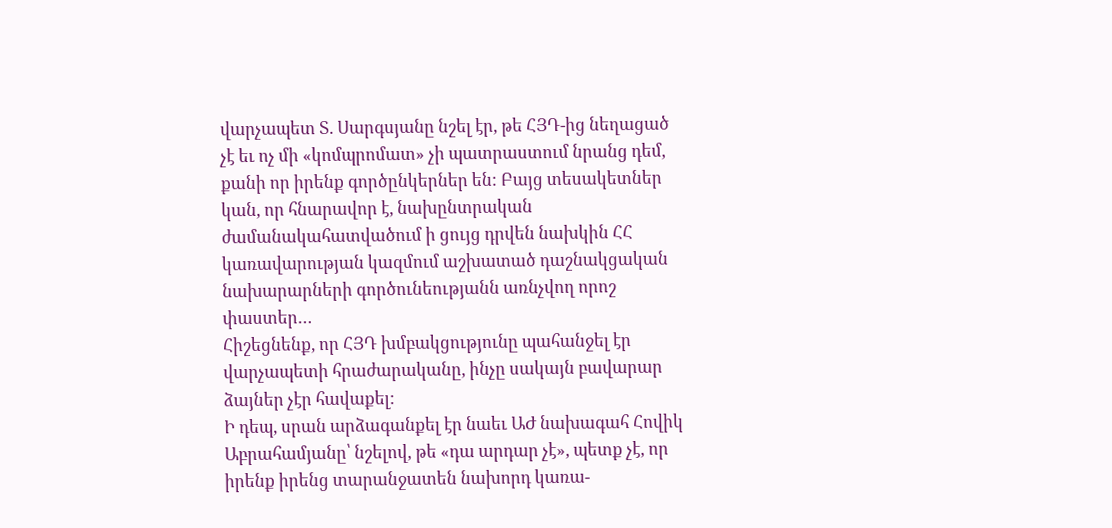վարչապետ Տ. Սարգսյանը նշել էր, թե ՀՅԴ-ից նեղացած չէ եւ ոչ մի «կոմպրոմատ» չի պատրաստում նրանց դեմ, քանի որ իրենք գործընկերներ են: Բայց տեսակետներ կան, որ հնարավոր է, նախընտրական ժամանակահատվածում ի ցույց դրվեն նախկին ՀՀ կառավարության կազմում աշխատած դաշնակցական նախարարների գործունեությանն առնչվող որոշ փաստեր…
Հիշեցնենք, որ ՀՅԴ խմբակցությունը պահանջել էր վարչապետի հրաժարականը, ինչը սակայն բավարար ձայներ չէր հավաքել:
Ի դեպ, սրան արձագանքել էր նաեւ ԱԺ նախագահ Հովիկ Աբրահամյանը՝ նշելով, թե «դա արդար չէ», պետք չէ, որ իրենք իրենց տարանջատեն նախորդ կառա-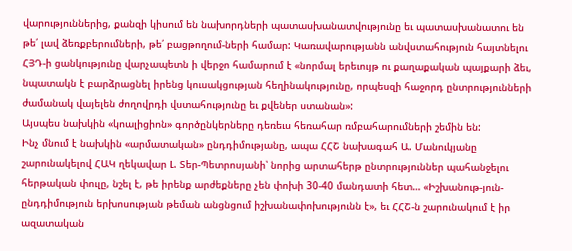վարություններից, քանզի կիսում են նախորդների պատասխանատվությունը եւ պատասխանատու են թե՛ լավ ձեռքբերումների, թե՛ բացթողում-ների համար: Կառավարությանն անվստահություն հայտնելու ՀՅԴ-ի ցանկությունը վարչապետն ի վերջո համարում է «նորմալ երեւույթ ու քաղաքական պայքարի ձեւ, նպատակն է բարձրացնել իրենց կուսակցության հեղինակությունը, որպեսզի հաջորդ ընտրությունների ժամանակ վայելեն ժողովրդի վստահությունը եւ քվեներ ստանան»:
Այսպես նախկին «կոալիցիոն» գործընկերները դեռեւս հեռահար ռմբահարումների շեմին են:
Ինչ մնում է նախկին «արմատական» ընդդիմությանը, ապա ՀՀՇ նախագահ Ա. Մանուկյանը շարունակելով ՀԱԿ ղեկավար Լ. Տեր-Պետրոսյանի՝ նորից արտահերթ ընտրություններ պահանջելու հերթական փուլը, նշել է, թե իրենք արժեքները չեն փոխի 30-40 մանդատի հետ… «Իշխանութ-յուն-ընդդիմություն երխոսության թեման անցնցում իշխանափոխությունն է», եւ ՀՀՇ-ն շարունակում է իր ազատական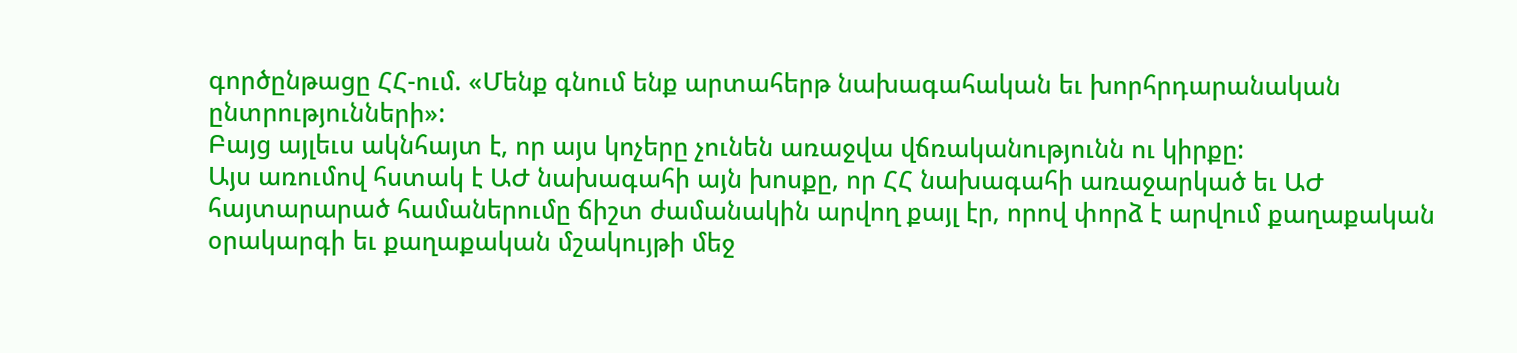գործընթացը ՀՀ-ում. «Մենք գնում ենք արտահերթ նախագահական եւ խորհրդարանական ընտրությունների»:
Բայց այլեւս ակնհայտ է, որ այս կոչերը չունեն առաջվա վճռականությունն ու կիրքը:
Այս առումով հստակ է ԱԺ նախագահի այն խոսքը, որ ՀՀ նախագահի առաջարկած եւ ԱԺ հայտարարած համաներումը ճիշտ ժամանակին արվող քայլ էր, որով փորձ է արվում քաղաքական օրակարգի եւ քաղաքական մշակույթի մեջ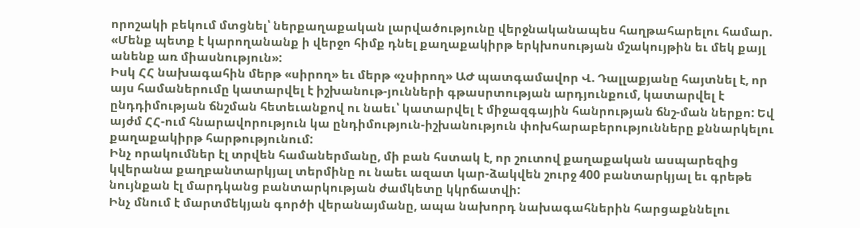որոշակի բեկում մտցնել՝ ներքաղաքական լարվածությունը վերջնականապես հաղթահարելու համար. «Մենք պետք է կարողանանք ի վերջո հիմք դնել քաղաքակիրթ երկխոսության մշակույթին եւ մեկ քայլ անենք առ միասնություն»:
Իսկ ՀՀ նախագահին մերթ «սիրող» եւ մերթ «չսիրող» ԱԺ պատգամավոր Վ. Դալլաքյանը հայտնել է, որ այս համաներումը կատարվել է իշխանութ-յունների գթասրտության արդյունքում, կատարվել է ընդդիմության ճնշման հետեւանքով ու նաեւ՝ կատարվել է միջազգային հանրության ճնշ-ման ներքո: Եվ այժմ ՀՀ-ում հնարավորություն կա ընդիմություն-իշխանություն փոխհարաբերությունները քննարկելու քաղաքակիրթ հարթությունում:
Ինչ որակումներ էլ տրվեն համաներմանը, մի բան հստակ է, որ շուտով քաղաքական ասպարեզից կվերանա քաղբանտարկյալ տերմինը ու նաեւ ազատ կար-ձակվեն շուրջ 400 բանտարկյալ եւ գրեթե նույնքան էլ մարդկանց բանտարկության ժամկետը կկրճատվի:
Ինչ մնում է մարտմեկյան գործի վերանայմանը, ապա նախորդ նախագահներին հարցաքննելու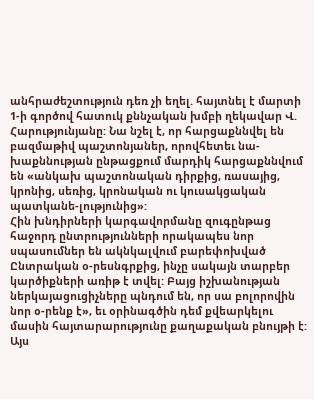անհրաժեշտություն դեռ չի եղել. հայտնել է մարտի 1-ի գործով հատուկ քննչական խմբի ղեկավար Վ. Հարությունյանը: Նա նշել է, որ հարցաքննվել են բազմաթիվ պաշտոնյաներ, որովհետեւ նա-խաքննության ընթացքում մարդիկ հարցաքննվում են «անկախ պաշտոնական դիրքից, ռասայից, կրոնից, սեռից, կրոնական ու կուսակցական պատկանե-լությունից»:
Հին խնդիրների կարգավորմանը զուգընթաց հաջորդ ընտրությունների որակապես նոր սպասումներ են ակնկալվում բարեփոխված Ընտրական օ-րեսնգրքից, ինչը սակայն տարբեր կարծիքների առիթ է տվել: Բայց իշխանության ներկայացուցիչները պնդում են, որ սա բոլորովին նոր օ-րենք է», եւ օրինագծին դեմ քվեարկելու մասին հայտարարությունը քաղաքական բնույթի է:
Այս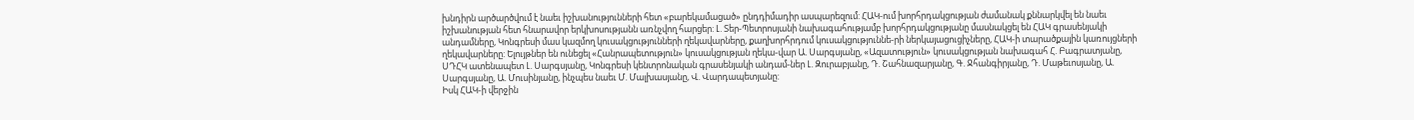խնդիրն արծարծվում է նաեւ իշխանությունների հետ «բարեկամացած» ընդդիմադիր ասպարեզում: ՀԱԿ-ում խորհրդակցության ժամանակ քննարկվել են նաեւ իշխանության հետ հնարավոր երկխոսությանն առնչվող հարցեր: Լ. Տեր-Պետրոսյանի նախագահությամբ խորհրդակցությանը մասնակցել են ՀԱԿ գրասենյակի անդամները, Կոնգրեսի մաս կազմող կուսակցությունների ղեկավարները, քաղխորհրդում կուսակցություննե-րի ներկայացուցիչները, ՀԱԿ-ի տարածքային կառույցների ղեկավարները: Ելույթներ են ունեցել «Հանրապետություն» կուսակցության ղեկա-վար Ա. Սարգսյանը, «Ազատություն» կուսակցության նախագահ Հ. Բագրատյանը, ՍԴՀԿ ատենապետ Լ. Սարգսյանը, Կոնգրեսի կենտրոնական գրասենյակի անդամ-ներ Լ. Զուրաբյանը, Դ. Շահնազարյանը, Գ. Ջհանգիրյանը, Դ. Մաթեւոսյանը, Ա. Սարգսյանը, Ա. Մուսինյանը, ինչպես նաեւ Մ. Մալխասյանը, Վ. Վարդապետյանը:
Իսկ ՀԱԿ-ի վերջին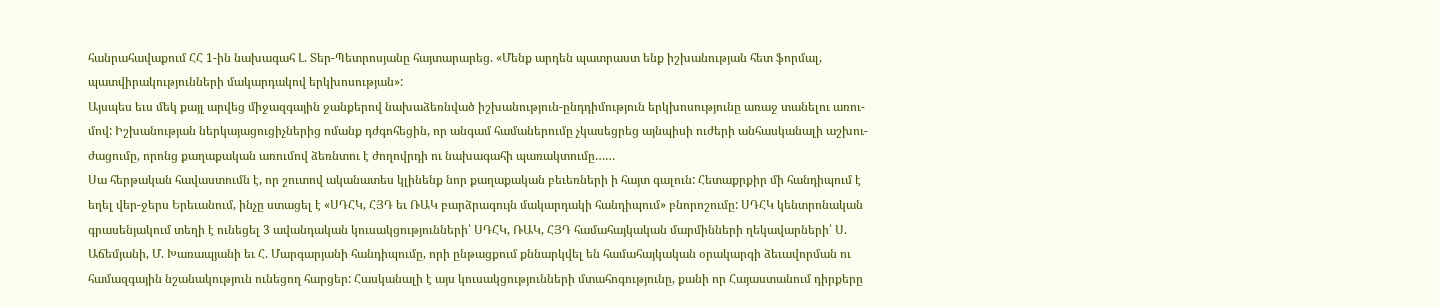հանրահավաքում ՀՀ 1-ին նախագահ Լ. Տեր-Պետրոսյանը հայտարարեց. «Մենք արդեն պատրաստ ենք իշխանության հետ ֆորմալ, պատվիրակությունների մակարդակով երկխոսության»:
Այսպես եւս մեկ քայլ արվեց միջազգային ջանքերով նախաձեռնված իշխանություն-ընդդիմություն երկխոսությունը առաջ տանելու առու-մով: Իշխանության ներկայացուցիչներից ոմանք դժգոհեցին, որ անգամ համաներումը չկասեցրեց այնպիսի ուժերի անհասկանալի աշխու-ժացումը, որոնց քաղաքական առումով ձեռնտու է ժողովրդի ու նախագահի պառակտումը……
Սա հերթական հավաստումն է, որ շուտով ականատես կլինենք նոր քաղաքական բեւեռների ի հայտ գալուն: Հետաքրքիր մի հանդիպում է եղել վեր-ջերս Երեւանում, ինչը ստացել է «ՍԴՀԿ, ՀՅԴ եւ ՌԱԿ բարձրագույն մակարդակի հանդիպում» բնորոշումը: ՍԴՀԿ կենտրոնական գրասենյակում տեղի է ունեցել 3 ավանդական կուսակցությունների՝ ՍԴՀԿ, ՌԱԿ, ՀՅԴ համահայկական մարմինների ղեկավարների՝ Ս. Աճեմյանի, Մ. Խառապյանի եւ Հ. Մարգարյանի հանդիպումը, որի ընթացքում քննարկվել են համահայկական օրակարգի ձեւավորման ու համազգային նշանակություն ունեցող հարցեր: Հասկանալի է այս կուսակցությունների մտահոգությունը, քանի որ Հայաստանում դիրքերը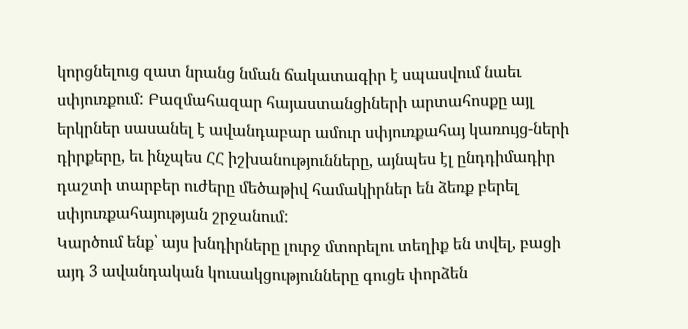կորցնելուց զատ նրանց նման ճակատագիր է սպասվում նաեւ սփյուռքում: Բազմահազար հայաստանցիների արտահոսքը այլ երկրներ սասանել է ավանդաբար ամուր սփյուռքահայ կառույց-ների դիրքերը, եւ ինչպես ՀՀ իշխանությունները, այնպես էլ ընդդիմադիր դաշտի տարբեր ուժերը մեծաթիվ համակիրներ են ձեռք բերել սփյուռքահայության շրջանում:
Կարծում ենք՝ այս խնդիրները լուրջ մտորելու տեղիք են տվել, բացի այդ 3 ավանդական կուսակցությունները գուցե փորձեն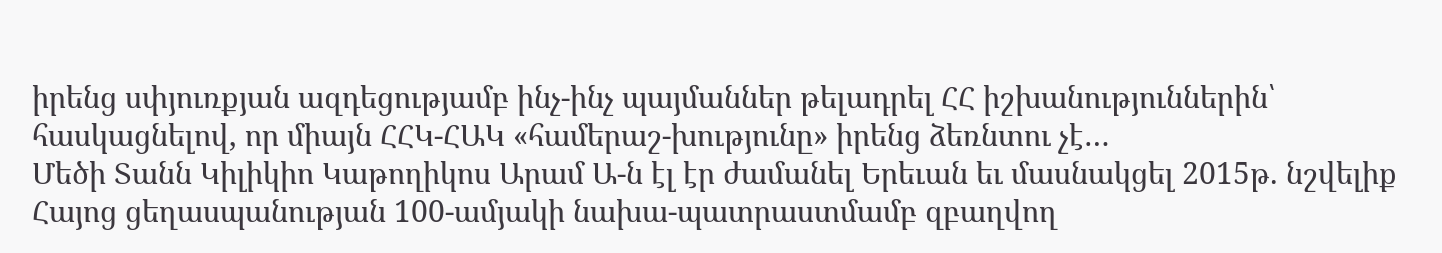իրենց սփյուռքյան ազդեցությամբ ինչ-ինչ պայմաններ թելադրել ՀՀ իշխանություններին՝ հասկացնելով, որ միայն ՀՀԿ-ՀԱԿ «համերաշ-խությունը» իրենց ձեռնտու չէ…
Մեծի Տանն Կիլիկիո Կաթողիկոս Արամ Ա-ն էլ էր ժամանել Երեւան եւ մասնակցել 2015թ. նշվելիք Հայոց ցեղասպանության 100-ամյակի նախա-պատրաստմամբ զբաղվող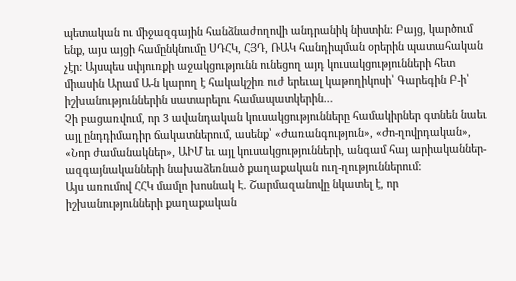պետական ու միջազգային հանձնաժողովի անդրանիկ նիստին: Բայց, կարծում ենք, այս այցի համընկնումը ՍԴՀԿ, ՀՅԴ, ՌԱԿ հանդիպման օրերին պատահական չէր: Այսպես սփյուռքի աջակցությունն ունեցող այդ կուսակցությունների հետ միասին Արամ Ա-ն կարող է հակակշիռ ուժ երեւալ կաթողիկոսի՝ Գարեգին Բ-ի՝ իշխանություններին սատարելու համապատկերին…
Չի բացառվում, որ 3 ավանդական կուսակցությունները համակիրներ գտնեն նաեւ այլ ընդդիմադիր ճակատներում, ասենք՝ «Ժառանգություն», «Ժո-ղովրդական», «Նոր ժամանակներ», ԱԻՄ եւ այլ կուսակցությունների, անգամ հայ արիականներ-ազգայնականների նախաձեռնած քաղաքական ուղ-ղություններում:
Այս առումով ՀՀԿ մամլո խոսնակ Է. Շարմազանովը նկատել է, որ իշխանությունների քաղաքական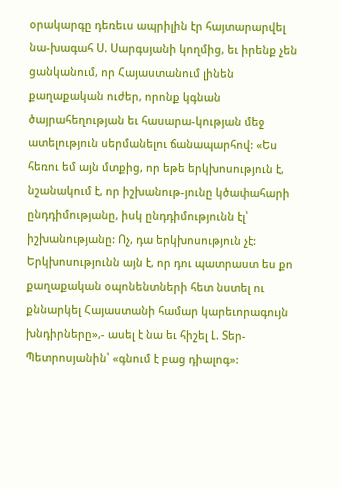օրակարգը դեռեւս ապրիլին էր հայտարարվել նա-խագահ Ս. Սարգսյանի կողմից, եւ իրենք չեն ցանկանում, որ Հայաստանում լինեն քաղաքական ուժեր, որոնք կգնան ծայրահեղության եւ հասարա-կության մեջ ատելություն սերմանելու ճանապարհով: «Ես հեռու եմ այն մտքից, որ եթե երկխոսություն է, նշանակում է, որ իշխանութ-յունը կծափահարի ընդդիմությանը, իսկ ընդդիմությունն էլ՝ իշխանությանը: Ոչ, դա երկխոսություն չէ: Երկխոսությունն այն է, որ դու պատրաստ ես քո քաղաքական օպոնենտների հետ նստել ու քննարկել Հայաստանի համար կարեւորագույն խնդիրները»,- ասել է նա եւ հիշել Լ. Տեր-Պետրոսյանին՝ «գնում է բաց դիալոգ»: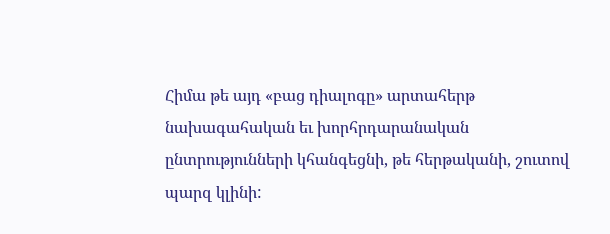Հիմա թե այդ «բաց դիալոգը» արտահերթ նախագահական եւ խորհրդարանական ընտրությունների կհանգեցնի, թե հերթականի, շուտով պարզ կլինի: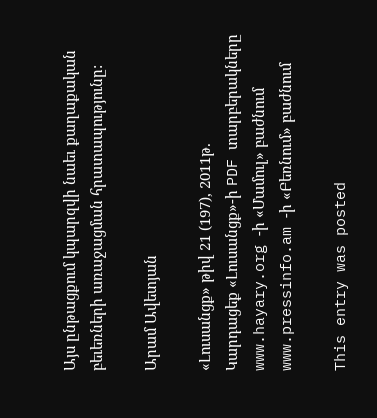Այս ընթացքում կպարզվի նաեւ քաղաքական բեւեռների առաջացման հրատապությունը:

Արամ Ավետյան

«Լուսանցք» թիվ 21 (197), 2011թ.
Կարդացեք «Լուսանցք»-ի PDF տարբերակները www.hayary.org -ի «Մամուլ» բաժնում www.pressinfo.am -ի «Բեռնում» բաժնում

This entry was posted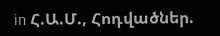in Հ.Ա.Մ., Հոդվածներ.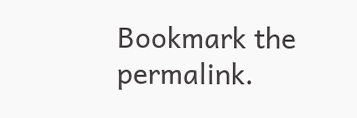Bookmark the permalink.